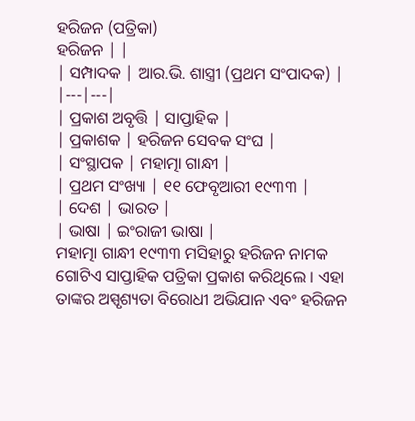ହରିଜନ (ପତ୍ରିକା)
ହରିଜନ | |
| ସମ୍ପାଦକ | ଆର.ଭି. ଶାସ୍ତ୍ରୀ (ପ୍ରଥମ ସଂପାଦକ) |
|---|---|
| ପ୍ରକାଶ ଅବୃତ୍ତି | ସାପ୍ତାହିକ |
| ପ୍ରକାଶକ | ହରିଜନ ସେବକ ସଂଘ |
| ସଂସ୍ଥାପକ | ମହାତ୍ମା ଗାନ୍ଧୀ |
| ପ୍ରଥମ ସଂଖ୍ୟା | ୧୧ ଫେବୃଆରୀ ୧୯୩୩ |
| ଦେଶ | ଭାରତ |
| ଭାଷା | ଇଂରାଜୀ ଭାଷା |
ମହାତ୍ମା ଗାନ୍ଧୀ ୧୯୩୩ ମସିହାରୁ ହରିଜନ ନାମକ ଗୋଟିଏ ସାପ୍ତାହିକ ପତ୍ରିକା ପ୍ରକାଶ କରିଥିଲେ । ଏହା ତାଙ୍କର ଅସ୍ପୃଶ୍ୟତା ବିରୋଧୀ ଅଭିଯାନ ଏବଂ ହରିଜନ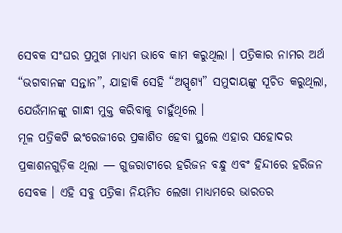ସେବକ ସଂଘର ପ୍ରମୁଖ ମାଧ୍ୟମ ଭାବେ କାମ କରୁଥିଲା । ପତ୍ରିକାର ନାମର ଅର୍ଥ “ଭଗବାନଙ୍କ ସନ୍ତାନ”, ଯାହାକି ସେହି “ଅସ୍ପୃଶ୍ୟ” ସମୁଦାୟଙ୍କୁ ସୂଚିତ କରୁଥିଲା, ଯେଉଁମାନଙ୍କୁ ଗାନ୍ଧୀ ମୁକ୍ତ କରିବାକୁ ଚାହୁଁଥିଲେ ।
ମୂଳ ପତ୍ରିକଟି ଇଂରେଜୀରେ ପ୍ରକାଶିତ ହେବା ସ୍ଥଲେ ଏହାର ସହୋଦର ପ୍ରକାଶନଗୁଡ଼ିକ ଥିଲା — ଗୁଜରାଟୀରେ ହରିଜନ ବନ୍ଧୁ ଏବଂ ହିନ୍ଦୀରେ ହରିଜନ ସେବକ । ଏହି ସବୁ ପତ୍ରିକା ନିୟମିତ ଲେଖା ମାଧ୍ୟମରେ ଭାରତର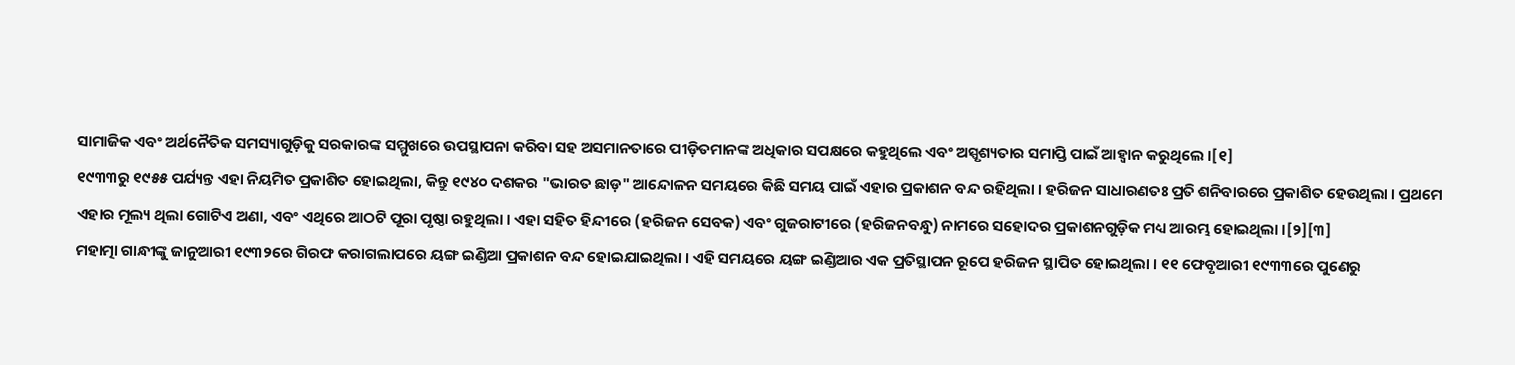ସାମାଜିକ ଏବଂ ଅର୍ଥନୈତିକ ସମସ୍ୟାଗୁଡ଼ିକୁ ସରକାରଙ୍କ ସମ୍ମୁଖରେ ଉପସ୍ଥାପନା କରିବା ସହ ଅସମାନତାରେ ପୀଡ଼ିତମାନଙ୍କ ଅଧିକାର ସପକ୍ଷରେ କହୁଥିଲେ ଏବଂ ଅସ୍ପୃଶ୍ୟତାର ସମାପ୍ତି ପାଇଁ ଆହ୍ୱାନ କରୁଥିଲେ ।[୧]
୧୯୩୩ରୁ ୧୯୫୫ ପର୍ଯ୍ୟନ୍ତ ଏହା ନିୟମିତ ପ୍ରକାଶିତ ହୋଇଥିଲା, କିନ୍ତୁ ୧୯୪୦ ଦଶକର "ଭାରତ ଛାଡ଼" ଆନ୍ଦୋଳନ ସମୟରେ କିଛି ସମୟ ପାଇଁ ଏହାର ପ୍ରକାଶନ ବନ୍ଦ ରହିଥିଲା । ହରିଜନ ସାଧାରଣତଃ ପ୍ରତି ଶନିବାରରେ ପ୍ରକାଶିତ ହେଉଥିଲା । ପ୍ରଥମେ ଏହାର ମୂଲ୍ୟ ଥିଲା ଗୋଟିଏ ଅଣା, ଏବଂ ଏଥିରେ ଆଠଟି ପୂରା ପୃଷ୍ଠା ରହୁଥିଲା । ଏହା ସହିତ ହିନ୍ଦୀରେ (ହରିଜନ ସେବକ) ଏବଂ ଗୁଜରାଟୀରେ (ହରିଜନବନ୍ଧୁ) ନାମରେ ସହୋଦର ପ୍ରକାଶନଗୁଡ଼ିକ ମଧ୍ୟ ଆରମ୍ଭ ହୋଇଥିଲା ।[୨][୩]
ମହାତ୍ମା ଗାନ୍ଧୀଙ୍କୁ ଜାନୁଆରୀ ୧୯୩୨ରେ ଗିରଫ କରାଗଲାପରେ ୟଙ୍ଗ ଇଣ୍ଡିଆ ପ୍ରକାଶନ ବନ୍ଦ ହୋଇଯାଇଥିଲା । ଏହି ସମୟରେ ୟଙ୍ଗ ଇଣ୍ଡିଆର ଏକ ପ୍ରତିସ୍ଥାପନ ରୂପେ ହରିଜନ ସ୍ଥାପିତ ହୋଇଥିଲା । ୧୧ ଫେବୃଆରୀ ୧୯୩୩ରେ ପୁଣେରୁ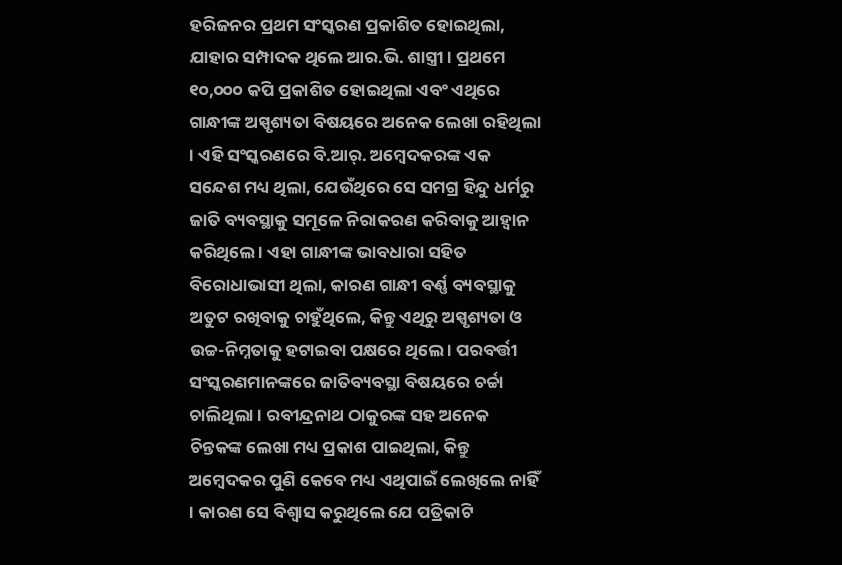ହରିଜନର ପ୍ରଥମ ସଂସ୍କରଣ ପ୍ରକାଶିତ ହୋଇଥିଲା, ଯାହାର ସମ୍ପାଦକ ଥିଲେ ଆର.ଭି. ଶାସ୍ତ୍ରୀ । ପ୍ରଥମେ ୧୦,୦୦୦ କପି ପ୍ରକାଶିତ ହୋଇଥିଲା ଏବଂ ଏଥିରେ ଗାନ୍ଧୀଙ୍କ ଅସ୍ପୃଶ୍ୟତା ବିଷୟରେ ଅନେକ ଲେଖା ରହିଥିଲା । ଏହି ସଂସ୍କରଣରେ ବି.ଆର୍. ଅମ୍ବେଦକରଙ୍କ ଏକ ସନ୍ଦେଶ ମଧ୍ୟ ଥିଲା, ଯେଉଁଥିରେ ସେ ସମଗ୍ର ହିନ୍ଦୁ ଧର୍ମରୁ ଜାତି ବ୍ୟବସ୍ଥାକୁ ସମୂଳେ ନିରାକରଣ କରିବାକୁ ଆହ୍ୱାନ କରିଥିଲେ । ଏହା ଗାନ୍ଧୀଙ୍କ ଭାବଧାରା ସହିତ ବିରୋଧାଭାସୀ ଥିଲା, କାରଣ ଗାନ୍ଧୀ ବର୍ଣ୍ଣ ବ୍ୟବସ୍ଥାକୁ ଅତୁଟ ରଖିବାକୁ ଚାହୁଁଥିଲେ, କିନ୍ତୁ ଏଥିରୁ ଅସ୍ପୃଶ୍ୟତା ଓ ଉଚ୍ଚ-ନିମ୍ନତାକୁ ହଟାଇବା ପକ୍ଷରେ ଥିଲେ । ପରବର୍ତ୍ତୀ ସଂସ୍କରଣମାନଙ୍କରେ ଜାତିବ୍ୟବସ୍ଥା ବିଷୟରେ ଚର୍ଚ୍ଚା ଚାଲିଥିଲା । ରବୀନ୍ଦ୍ରନାଥ ଠାକୁରଙ୍କ ସହ ଅନେକ ଚିନ୍ତକଙ୍କ ଲେଖା ମଧ୍ୟ ପ୍ରକାଶ ପାଇଥିଲା, କିନ୍ତୁ ଅମ୍ବେଦକର ପୁଣି କେବେ ମଧ୍ୟ ଏଥିପାଇଁ ଲେଖିଲେ ନାହିଁ । କାରଣ ସେ ବିଶ୍ୱାସ କରୁଥିଲେ ଯେ ପତ୍ରିକାଟି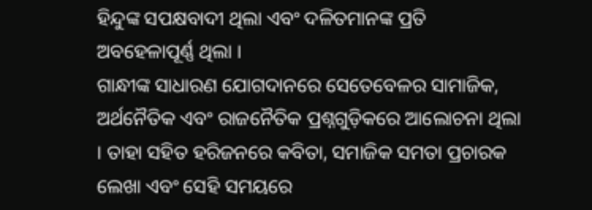ହିନ୍ଦୁଙ୍କ ସପକ୍ଷବାଦୀ ଥିଲା ଏବଂ ଦଳିତମାନଙ୍କ ପ୍ରତି ଅବହେଳାପୂର୍ଣ୍ଣ ଥିଲା ।
ଗାନ୍ଧୀଙ୍କ ସାଧାରଣ ଯୋଗଦାନରେ ସେତେବେଳର ସାମାଜିକ, ଅର୍ଥନୈତିକ ଏବଂ ରାଜନୈତିକ ପ୍ରଶ୍ନଗୁଡ଼ିକରେ ଆଲୋଚନା ଥିଲା । ତାହା ସହିତ ହରିଜନରେ କବିତା, ସମାଜିକ ସମତା ପ୍ରଚାରକ ଲେଖା ଏବଂ ସେହି ସମୟରେ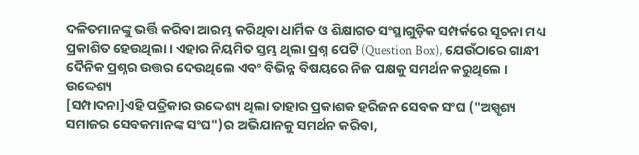ଦଳିତମାନଙ୍କୁ ଭର୍ତ୍ତି କରିବା ଆରମ୍ଭ କରିଥିବା ଧାର୍ମିକ ଓ ଶିକ୍ଷାଗତ ସଂସ୍ଥାଗୁଡ଼ିକ ସମ୍ପର୍କରେ ସୂଚନା ମଧ୍ୟ ପ୍ରକାଶିତ ହେଉଥିଲା । ଏହାର ନିୟମିତ ସ୍ତମ୍ଭ ଥିଲା ପ୍ରଶ୍ନ ପେଟି (Question Box), ଯେଉଁଠାରେ ଗାନ୍ଧୀ ଦୈନିକ ପ୍ରଶ୍ନର ଉତ୍ତର ଦେଉଥିଲେ ଏବଂ ବିଭିନ୍ନ ବିଷୟରେ ନିଜ ପକ୍ଷକୁ ସମର୍ଥନ କରୁଥିଲେ ।
ଉଦ୍ଦେଶ୍ୟ
[ସମ୍ପାଦନା]ଏହି ପତ୍ରିକାର ଉଦ୍ଦେଶ୍ୟ ଥିଲା ତାହାର ପ୍ରକାଶକ ହରିଜନ ସେବକ ସଂଘ ("ଅସ୍ପୃଶ୍ୟ ସମାଜର ସେବକମାନଙ୍କ ସଂଘ")ର ଅଭିଯାନକୁ ସମର୍ଥନ କରିବା,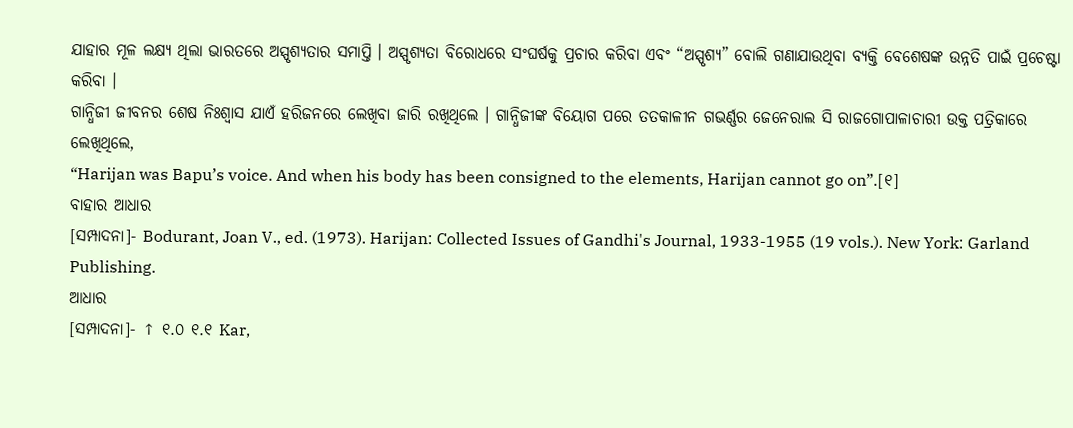ଯାହାର ମୂଳ ଲକ୍ଷ୍ୟ ଥିଲା ଭାରତରେ ଅସ୍ପୃଶ୍ୟତାର ସମାପ୍ତି । ଅସ୍ପୃଶ୍ୟତା ବିରୋଧରେ ସଂଘର୍ଷକୁ ପ୍ରଚାର କରିବା ଏବଂ “ଅସ୍ପୃଶ୍ୟ” ବୋଲି ଗଣାଯାଉଥିବା ବ୍ୟକ୍ତି ବେଶେଷଙ୍କ ଉନ୍ନତି ପାଇଁ ପ୍ରଚେଷ୍ଟା କରିବା ।
ଗାନ୍ଧିଜୀ ଜୀବନର ଶେଷ ନିଃଶ୍ଵାସ ଯାଏଁ ହରିଜନରେ ଲେଖିବା ଜାରି ରଖିଥିଲେ । ଗାନ୍ଧିଜୀଙ୍କ ବିୟୋଗ ପରେ ତତକାଳୀନ ଗଭର୍ଣ୍ଣର ଜେନେରାଲ ସି ରାଜଗୋପାଳାଚାରୀ ଉକ୍ତ ପତ୍ରିକାରେ ଲେଖିଥିଲେ,
“Harijan was Bapu’s voice. And when his body has been consigned to the elements, Harijan cannot go on”.[୧]
ବାହାର ଆଧାର
[ସମ୍ପାଦନା]- Bodurant, Joan V., ed. (1973). Harijan: Collected Issues of Gandhi's Journal, 1933-1955 (19 vols.). New York: Garland Publishing.
ଆଧାର
[ସମ୍ପାଦନା]- ↑ ୧.୦ ୧.୧ Kar,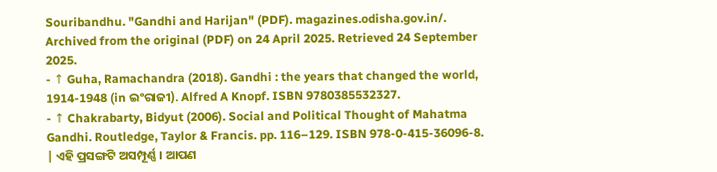Souribandhu. "Gandhi and Harijan" (PDF). magazines.odisha.gov.in/. Archived from the original (PDF) on 24 April 2025. Retrieved 24 September 2025.
- ↑ Guha, Ramachandra (2018). Gandhi : the years that changed the world, 1914-1948 (in ଇଂରାଜୀ). Alfred A Knopf. ISBN 9780385532327.
- ↑ Chakrabarty, Bidyut (2006). Social and Political Thought of Mahatma Gandhi. Routledge, Taylor & Francis. pp. 116–129. ISBN 978-0-415-36096-8.
| ଏହି ପ୍ରସଙ୍ଗଟି ଅସମ୍ପୂର୍ଣ୍ଣ । ଆପଣ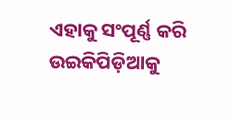ଏହାକୁ ସଂପୂର୍ଣ୍ଣ କରି ଉଇକିପିଡ଼ିଆକୁ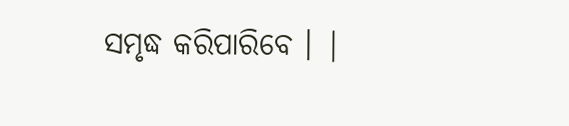ସମୃଦ୍ଧ କରିପାରିବେ । |